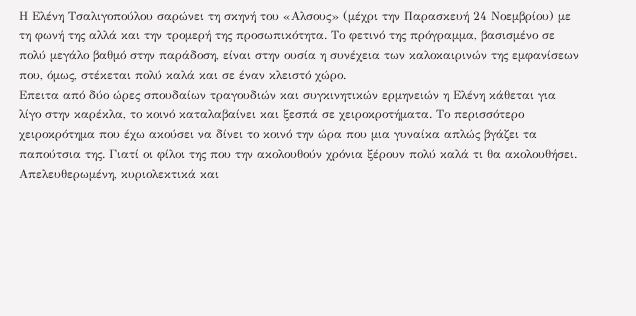Η Ελένη Τσαλιγοπούλου σαρώνει τη σκηνή του «Αλσους» (μέχρι την Παρασκευή 24 Νοεμβρίου) με τη φωνή της αλλά και την τρομερή της προσωπικότητα. Το φετινό της πρόγραμμα, βασισμένο σε πολύ μεγάλο βαθμό στην παράδοση, είναι στην ουσία η συνέχεια των καλοκαιρινών της εμφανίσεων που, όμως, στέκεται πολύ καλά και σε έναν κλειστό χώρο.
Επειτα από δύο ώρες σπουδαίων τραγουδιών και συγκινητικών ερμηνειών η Ελένη κάθεται για λίγο στην καρέκλα, το κοινό καταλαβαίνει και ξεσπά σε χειροκροτήματα. Το περισσότερο χειροκρότημα που έχω ακούσει να δίνει το κοινό την ώρα που μια γυναίκα απλώς βγάζει τα παπούτσια της. Γιατί οι φίλοι της που την ακολουθούν χρόνια ξέρουν πολύ καλά τι θα ακολουθήσει.
Απελευθερωμένη, κυριολεκτικά και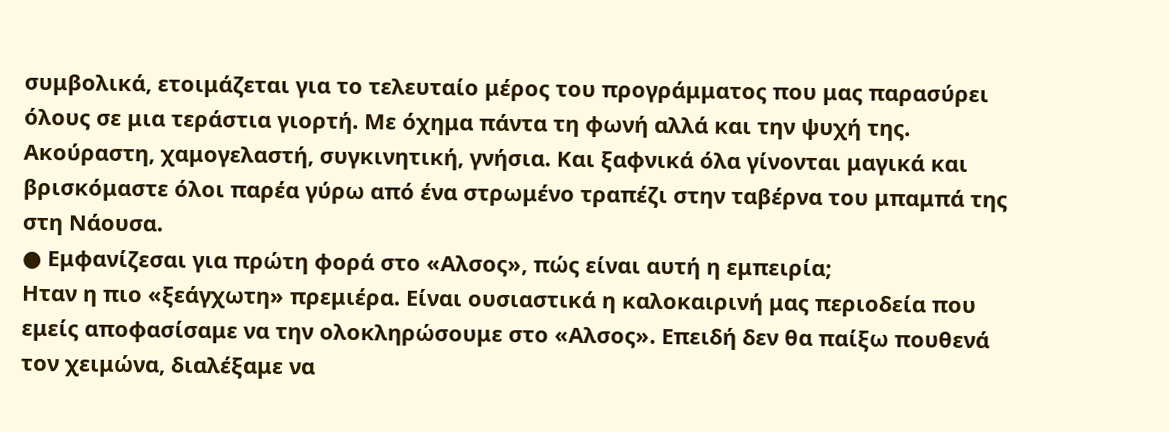συμβολικά, ετοιμάζεται για το τελευταίο μέρος του προγράμματος που μας παρασύρει όλους σε μια τεράστια γιορτή. Με όχημα πάντα τη φωνή αλλά και την ψυχή της. Ακούραστη, χαμογελαστή, συγκινητική, γνήσια. Και ξαφνικά όλα γίνονται μαγικά και βρισκόμαστε όλοι παρέα γύρω από ένα στρωμένο τραπέζι στην ταβέρνα του μπαμπά της στη Νάουσα.
● Εμφανίζεσαι για πρώτη φορά στο «Αλσος», πώς είναι αυτή η εμπειρία;
Ηταν η πιο «ξεάγχωτη» πρεμιέρα. Είναι ουσιαστικά η καλοκαιρινή μας περιοδεία που εμείς αποφασίσαμε να την ολοκληρώσουμε στο «Αλσος». Επειδή δεν θα παίξω πουθενά τον χειμώνα, διαλέξαμε να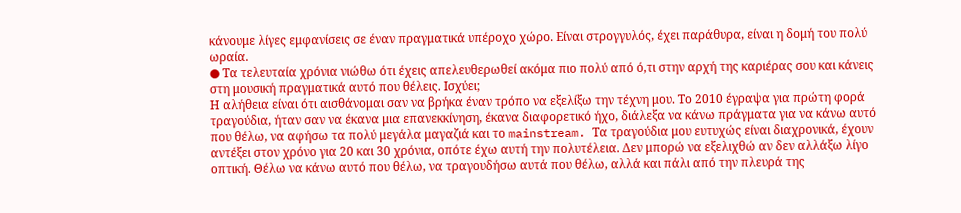κάνουμε λίγες εμφανίσεις σε έναν πραγματικά υπέροχο χώρο. Είναι στρογγυλός, έχει παράθυρα, είναι η δομή του πολύ ωραία.
● Τα τελευταία χρόνια νιώθω ότι έχεις απελευθερωθεί ακόμα πιο πολύ από ό,τι στην αρχή της καριέρας σου και κάνεις στη μουσική πραγματικά αυτό που θέλεις. Ισχύει;
Η αλήθεια είναι ότι αισθάνομαι σαν να βρήκα έναν τρόπο να εξελίξω την τέχνη μου. Το 2010 έγραψα για πρώτη φορά τραγούδια, ήταν σαν να έκανα μια επανεκκίνηση, έκανα διαφορετικό ήχο, διάλεξα να κάνω πράγματα για να κάνω αυτό που θέλω, να αφήσω τα πολύ μεγάλα μαγαζιά και το mainstream. Τα τραγούδια μου ευτυχώς είναι διαχρονικά, έχουν αντέξει στον χρόνο για 20 και 30 χρόνια, οπότε έχω αυτή την πολυτέλεια. Δεν μπορώ να εξελιχθώ αν δεν αλλάξω λίγο οπτική. Θέλω να κάνω αυτό που θέλω, να τραγουδήσω αυτά που θέλω, αλλά και πάλι από την πλευρά της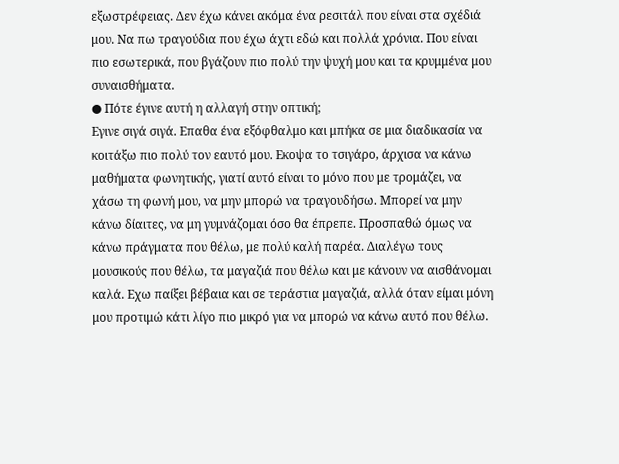εξωστρέφειας. Δεν έχω κάνει ακόμα ένα ρεσιτάλ που είναι στα σχέδιά μου. Να πω τραγούδια που έχω άχτι εδώ και πολλά χρόνια. Που είναι πιο εσωτερικά, που βγάζουν πιο πολύ την ψυχή μου και τα κρυμμένα μου συναισθήματα.
● Πότε έγινε αυτή η αλλαγή στην οπτική;
Εγινε σιγά σιγά. Επαθα ένα εξόφθαλμο και μπήκα σε μια διαδικασία να κοιτάξω πιο πολύ τον εαυτό μου. Εκοψα το τσιγάρο, άρχισα να κάνω μαθήματα φωνητικής, γιατί αυτό είναι το μόνο που με τρομάζει, να χάσω τη φωνή μου, να μην μπορώ να τραγουδήσω. Μπορεί να μην κάνω δίαιτες, να μη γυμνάζομαι όσο θα έπρεπε. Προσπαθώ όμως να κάνω πράγματα που θέλω, με πολύ καλή παρέα. Διαλέγω τους μουσικούς που θέλω, τα μαγαζιά που θέλω και με κάνουν να αισθάνομαι καλά. Εχω παίξει βέβαια και σε τεράστια μαγαζιά, αλλά όταν είμαι μόνη μου προτιμώ κάτι λίγο πιο μικρό για να μπορώ να κάνω αυτό που θέλω.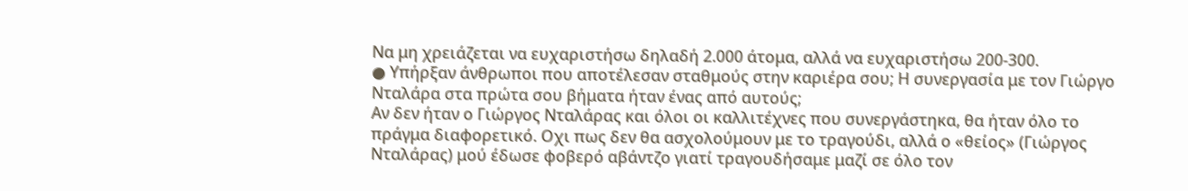Να μη χρειάζεται να ευχαριστήσω δηλαδή 2.000 άτομα, αλλά να ευχαριστήσω 200-300.
● Υπήρξαν άνθρωποι που αποτέλεσαν σταθμούς στην καριέρα σου; Η συνεργασία με τον Γιώργο Νταλάρα στα πρώτα σου βήματα ήταν ένας από αυτούς;
Αν δεν ήταν ο Γιώργος Νταλάρας και όλοι οι καλλιτέχνες που συνεργάστηκα, θα ήταν όλο το πράγμα διαφορετικό. Οχι πως δεν θα ασχολούμουν με το τραγούδι, αλλά ο «θείος» (Γιώργος Νταλάρας) μού έδωσε φοβερό αβάντζο γιατί τραγουδήσαμε μαζί σε όλο τον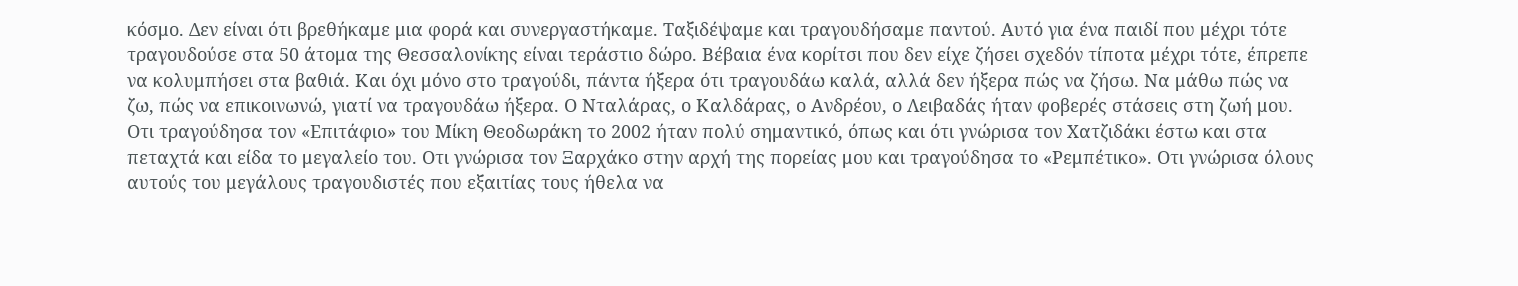κόσμο. Δεν είναι ότι βρεθήκαμε μια φορά και συνεργαστήκαμε. Ταξιδέψαμε και τραγουδήσαμε παντού. Αυτό για ένα παιδί που μέχρι τότε τραγουδούσε στα 50 άτομα της Θεσσαλονίκης είναι τεράστιο δώρο. Βέβαια ένα κορίτσι που δεν είχε ζήσει σχεδόν τίποτα μέχρι τότε, έπρεπε να κολυμπήσει στα βαθιά. Και όχι μόνο στο τραγούδι, πάντα ήξερα ότι τραγουδάω καλά, αλλά δεν ήξερα πώς να ζήσω. Να μάθω πώς να ζω, πώς να επικοινωνώ, γιατί να τραγουδάω ήξερα. Ο Νταλάρας, ο Καλδάρας, ο Ανδρέου, ο Λειβαδάς ήταν φοβερές στάσεις στη ζωή μου. Οτι τραγούδησα τον «Επιτάφιο» του Μίκη Θεοδωράκη το 2002 ήταν πολύ σημαντικό, όπως και ότι γνώρισα τον Χατζιδάκι έστω και στα πεταχτά και είδα το μεγαλείο του. Οτι γνώρισα τον Ξαρχάκο στην αρχή της πορείας μου και τραγούδησα το «Ρεμπέτικο». Οτι γνώρισα όλους αυτούς του μεγάλους τραγουδιστές που εξαιτίας τους ήθελα να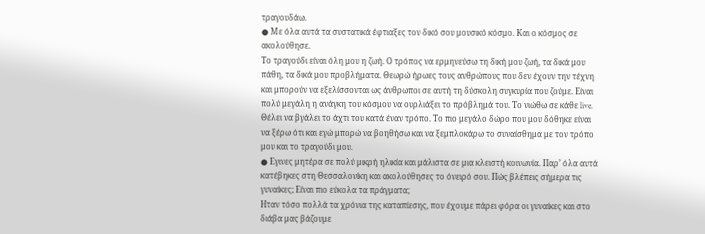τραγουδάω.
● Με όλα αυτά τα συστατικά έφτιαξες τον δικό σου μουσικό κόσμο. Και ο κόσμος σε ακολούθησε.
Το τραγούδι είναι όλη μου η ζωή. Ο τρόπος να ερμηνεύσω τη δική μου ζωή, τα δικά μου πάθη, τα δικά μου προβλήματα. Θεωρώ ήρωες τους ανθρώπους που δεν έχουν την τέχνη και μπορούν να εξελίσσονται ως άνθρωποι σε αυτή τη δύσκολη συγκυρία που ζούμε. Είναι πολύ μεγάλη η ανάγκη του κόσμου να ουρλιάξει το πρόβλημά του. Το νιώθω σε κάθε live. Θέλει να βγάλει το άχτι του κατά έναν τρόπο. Το πιο μεγάλο δώρο που μου δόθηκε είναι να ξέρω ότι και εγώ μπορώ να βοηθήσω και να ξεμπλοκάρω το συναίσθημα με τον τρόπο μου και το τραγούδι μου.
● Εγινες μητέρα σε πολύ μικρή ηλικία και μάλιστα σε μια κλειστή κοινωνία. Παρ’ όλα αυτά κατέβηκες στη Θεσσαλονίκη και ακολούθησες το όνειρό σου. Πώς βλέπεις σήμερα τις γυναίκες; Είναι πιο εύκολα τα πράγματα;
Ηταν τόσο πολλά τα χρόνια της καταπίεσης, που έχουμε πάρει φόρα οι γυναίκες και στο διάβα μας βάζουμε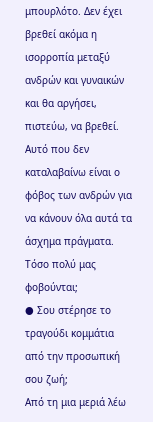μπουρλότο. Δεν έχει βρεθεί ακόμα η ισορροπία μεταξύ ανδρών και γυναικών και θα αργήσει, πιστεύω, να βρεθεί. Αυτό που δεν καταλαβαίνω είναι ο φόβος των ανδρών για να κάνουν όλα αυτά τα άσχημα πράγματα. Τόσο πολύ μας φοβούνται;
● Σου στέρησε το τραγούδι κομμάτια από την προσωπική σου ζωή;
Από τη μια μεριά λέω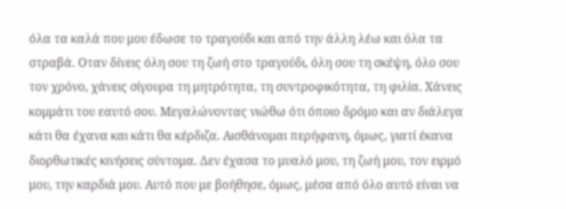όλα τα καλά που μου έδωσε το τραγούδι και από την άλλη λέω και όλα τα στραβά. Οταν δίνεις όλη σου τη ζωή στο τραγούδι, όλη σου τη σκέψη, όλο σου τον χρόνο, χάνεις σίγουρα τη μητρότητα, τη συντροφικότητα, τη φιλία. Χάνεις κομμάτι του εαυτό σου. Μεγαλώνοντας νιώθω ότι όποιο δρόμο και αν διάλεγα κάτι θα έχανα και κάτι θα κέρδιζα. Αισθάνομαι περήφανη, όμως, γιατί έκανα διορθωτικές κινήσεις σύντομα. Δεν έχασα το μυαλό μου, τη ζωή μου, τον ειρμό μου, την καρδιά μου. Αυτό που με βοήθησε, όμως, μέσα από όλο αυτό είναι να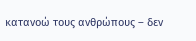κατανοώ τους ανθρώπους – δεν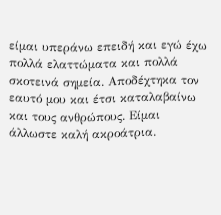είμαι υπεράνω επειδή και εγώ έχω πολλά ελαττώματα και πολλά σκοτεινά σημεία. Αποδέχτηκα τον εαυτό μου και έτσι καταλαβαίνω και τους ανθρώπους. Είμαι άλλωστε καλή ακροάτρια.